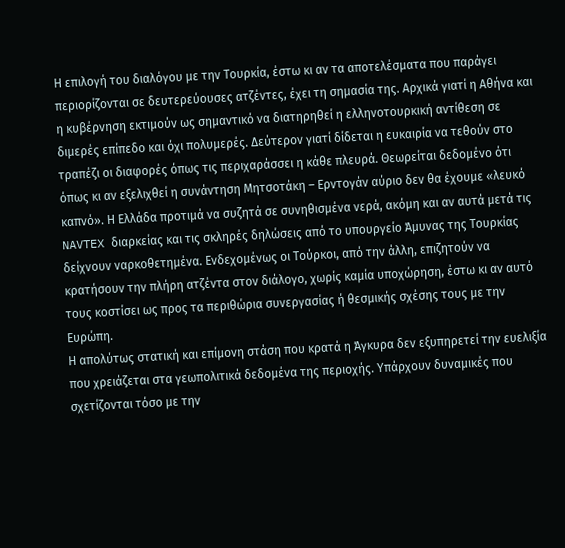Η επιλογή του διαλόγου με την Τουρκία, έστω κι αν τα αποτελέσματα που παράγει περιορίζονται σε δευτερεύουσες ατζέντες, έχει τη σημασία της. Αρχικά γιατί η Αθήνα και η κυβέρνηση εκτιμούν ως σημαντικό να διατηρηθεί η ελληνοτουρκική αντίθεση σε διμερές επίπεδο και όχι πολυμερές. Δεύτερον γιατί δίδεται η ευκαιρία να τεθούν στο τραπέζι οι διαφορές όπως τις περιχαράσσει η κάθε πλευρά. Θεωρείται δεδομένο ότι όπως κι αν εξελιχθεί η συνάντηση Μητσοτάκη – Ερντογάν αύριο δεν θα έχουμε «λευκό καπνό». Η Ελλάδα προτιμά να συζητά σε συνηθισμένα νερά, ακόμη και αν αυτά μετά τις NAVTEX διαρκείας και τις σκληρές δηλώσεις από το υπουργείο Άμυνας της Τουρκίας δείχνουν ναρκοθετημένα. Ενδεχομένως οι Τούρκοι, από την άλλη, επιζητούν να κρατήσουν την πλήρη ατζέντα στον διάλογο, χωρίς καμία υποχώρηση, έστω κι αν αυτό τους κοστίσει ως προς τα περιθώρια συνεργασίας ή θεσμικής σχέσης τους με την Ευρώπη.
Η απολύτως στατική και επίμονη στάση που κρατά η Άγκυρα δεν εξυπηρετεί την ευελιξία που χρειάζεται στα γεωπολιτικά δεδομένα της περιοχής. Υπάρχουν δυναμικές που σχετίζονται τόσο με την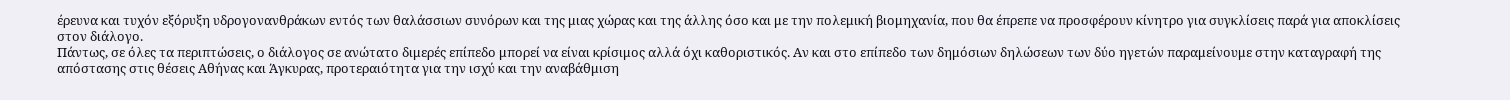έρευνα και τυχόν εξόρυξη υδρογονανθράκων εντός των θαλάσσιων συνόρων και της μιας χώρας και της άλλης όσο και με την πολεμική βιομηχανία, που θα έπρεπε να προσφέρουν κίνητρο για συγκλίσεις παρά για αποκλίσεις στον διάλογο.
Πάντως, σε όλες τα περιπτώσεις, ο διάλογος σε ανώτατο διμερές επίπεδο μπορεί να είναι κρίσιμος αλλά όχι καθοριστικός. Αν και στο επίπεδο των δημόσιων δηλώσεων των δύο ηγετών παραμείνουμε στην καταγραφή της απόστασης στις θέσεις Αθήνας και Άγκυρας, προτεραιότητα για την ισχύ και την αναβάθμιση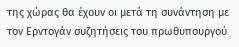της χώρας θα έχουν οι μετά τη συνάντηση με τον Ερντογάν συζητήσεις του πρωθυπουργού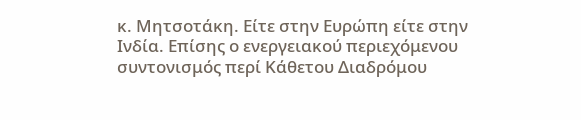κ. Μητσοτάκη. Είτε στην Ευρώπη είτε στην Ινδία. Επίσης ο ενεργειακού περιεχόμενου συντονισμός περί Κάθετου Διαδρόμου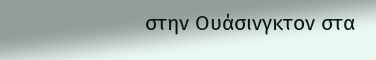στην Ουάσινγκτον στα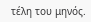τέλη του μηνός.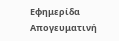Εφημερίδα Απογευματινή